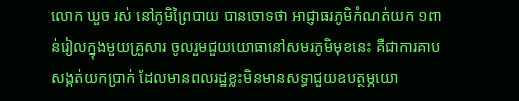លោក ឃួច រស់ នៅភូមិព្រៃបាយ បានចោទថា អាជ្ញាធរភូមិកំណត់យក ១ពាន់រៀលក្នុងមួយគ្រួសារ ចូលរួមជួយយោធានៅសមរភូមិមុខនេះ គឺជាការគាបសង្កត់យកប្រាក់ ដែលមានពលរដ្ឋខ្លះមិនមានសទ្ធាជួយឧបត្ថម្ភយោ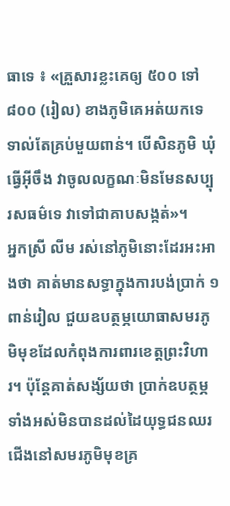ធាទេ ៖ «គ្រួសារខ្លះគេឲ្យ ៥០០ ទៅ ៨០០ (រៀល) ខាងភូមិគេអត់យកទេ ទាល់តែគ្រប់មួយពាន់។ បើសិនភូមិ ឃុំធ្វើអ៊ីចឹង វាចូលលក្ខណៈមិនមែនសប្បុរសធម៌ទេ វាទៅជាគាបសង្កត់»។
អ្នកស្រី លីម រស់នៅភូមិនោះដែរអះអាងថា គាត់មានសទ្ធាក្នុងការបង់ប្រាក់ ១ពាន់រៀល ជួយឧបត្ថម្ភយោធាសមរភូមិមុខដែលកំពុងការពារខេត្តព្រះវិហារ។ ប៉ុន្តែគាត់សង្ស័យថា ប្រាក់ឧបត្ថម្ភទាំងអស់មិនបានដល់ដៃយុទ្ធជនឈរជើងនៅសមរភូមិមុខគ្រ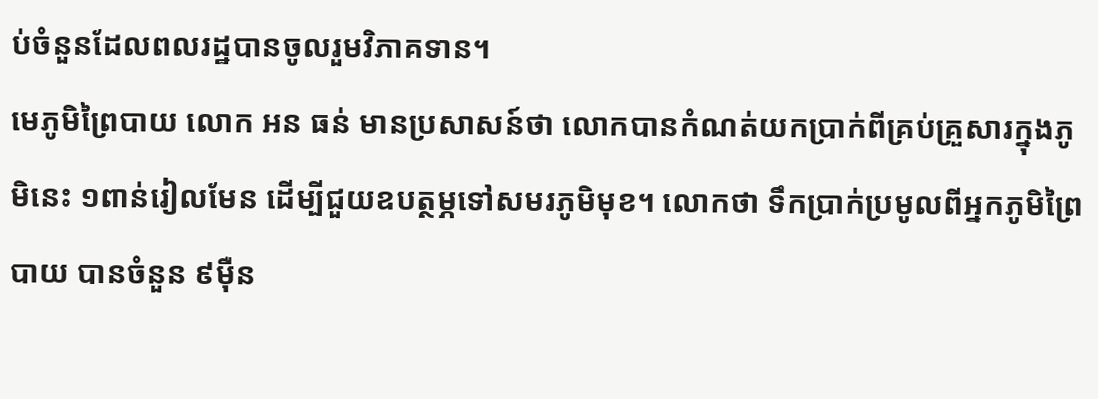ប់ចំនួនដែលពលរដ្ឋបានចូលរួមវិភាគទាន។
មេភូមិព្រៃបាយ លោក អន ធន់ មានប្រសាសន៍ថា លោកបានកំណត់យកប្រាក់ពីគ្រប់គ្រួសារក្នុងភូមិនេះ ១ពាន់រៀលមែន ដើម្បីជួយឧបត្ថម្ភទៅសមរភូមិមុខ។ លោកថា ទឹកប្រាក់ប្រមូលពីអ្នកភូមិព្រៃបាយ បានចំនួន ៩ម៉ឺន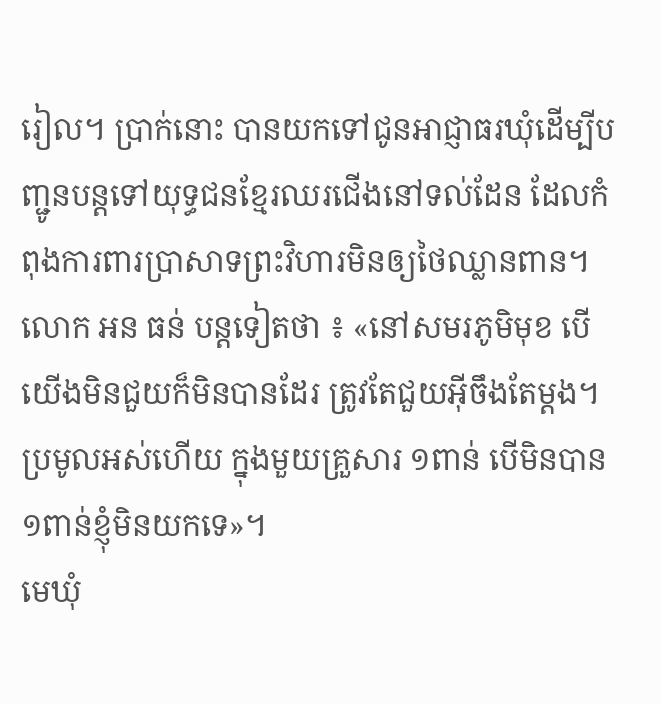រៀល។ ប្រាក់នោះ បានយកទៅជូនអាជ្ញាធរឃុំដើម្បីបញ្ជូនបន្តទៅយុទ្ធជនខ្មែរឈរជើងនៅទល់ដែន ដែលកំពុងការពារប្រាសាទព្រះវិហារមិនឲ្យថៃឈ្លានពាន។
លោក អន ធន់ បន្តទៀតថា ៖ «នៅសមរភូមិមុខ បើយើងមិនជួយក៏មិនបានដែរ ត្រូវតែជួយអ៊ីចឹងតែម្ដង។ ប្រមូលអស់ហើយ ក្នុងមួយគ្រួសារ ១ពាន់ បើមិនបាន ១ពាន់ខ្ញុំមិនយកទេ»។
មេឃុំ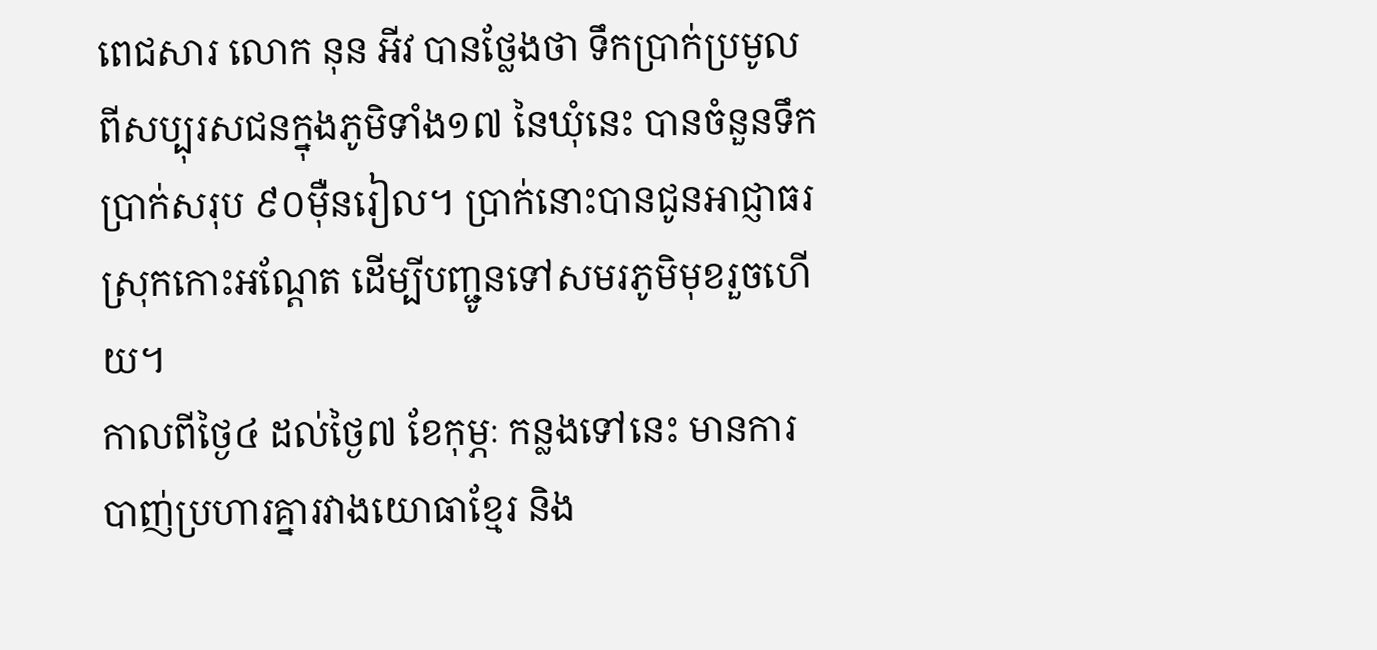ពេជសារ លោក នុន អីវ បានថ្លែងថា ទឹកប្រាក់ប្រមូលពីសប្បុរសជនក្នុងភូមិទាំង១៧ នៃឃុំនេះ បានចំនួនទឹកប្រាក់សរុប ៩០ម៉ឺនរៀល។ ប្រាក់នោះបានជូនអាជ្ញាធរស្រុកកោះអណ្តែត ដើម្បីបញ្ជូនទៅសមរភូមិមុខរួចហើយ។
កាលពីថ្ងៃ៤ ដល់ថ្ងៃ៧ ខែកុម្ភៈ កន្លងទៅនេះ មានការបាញ់ប្រហារគ្នារវាងយោធាខ្មែរ និង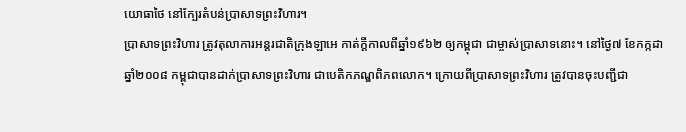យោធាថៃ នៅក្បែរតំបន់ប្រាសាទព្រះវិហារ។
ប្រាសាទព្រះវិហារ ត្រូវតុលាការអន្តរជាតិក្រុងឡាអេ កាត់ក្ដីកាលពីឆ្នាំ១៩៦២ ឲ្យកម្ពុជា ជាម្ចាស់ប្រាសាទនោះ។ នៅថ្ងៃ៧ ខែកក្កដា ឆ្នាំ២០០៨ កម្ពុជាបានដាក់ប្រាសាទព្រះវិហារ ជាបេតិកភណ្ឌពិភពលោក។ ក្រោយពីប្រាសាទព្រះវិហារ ត្រូវបានចុះបញ្ជីជា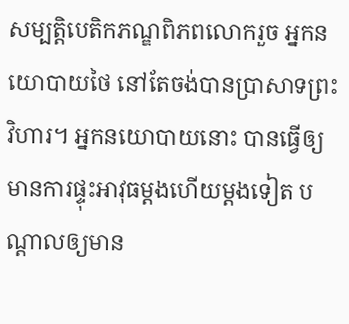សម្បត្តិបេតិកភណ្ឌពិភពលោករួច អ្នកនយោបាយថៃ នៅតែចង់បានប្រាសាទព្រះវិហារ។ អ្នកនយោបាយនោះ បានធ្វើឲ្យមានការផ្ទុះអាវុធម្ដងហើយម្ដងទៀត បណ្ដាលឲ្យមាន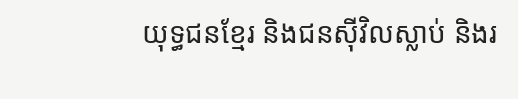យុទ្ធជនខ្មែរ និងជនស៊ីវិលស្លាប់ និងរ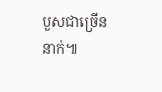បួសជាច្រើននាក់៕